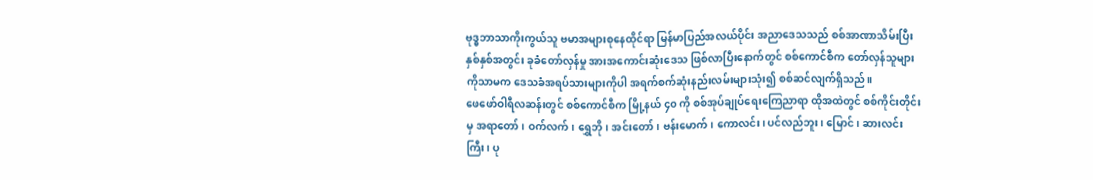ဗုဒ္ဓဘာသာကိုးကွယ်သူ ဗမာအများစုနေထိုင်ရာ မြန်မာပြည်အလယ်ပိုင်း အညာဒေသသည် စစ်အာဏာသိမ်းပြီး နှစ်နှစ်အတွင်း ခုခံတော်လှန်မှု အားအကောင်းဆုံးဒေသ ဖြစ်လာပြီးနောက်တွင် စစ်ကောင်စီက တော်လှန်သူများကိုသာမက ဒေသခံအရပ်သားများကိုပါ အရက်စက်ဆုံးနည်းလမ်းများသုံး၍ စစ်ဆင်လျက်ရှိသည်။
ဖေဖော်ဝါရီလဆန်းတွင် စစ်ကောင်စီက မြို့နယ် ၄၀ ကို စစ်အုပ်ချုပ်ရေးကြေညာရာ ထိုအထဲတွင် စစ်ကိုင်းတိုင်းမှ အရာတော်၊ ဝက်လက်၊ ရွှေဘို၊ အင်းတော်၊ ဗန်းမောက်၊ ကောလင်း၊ ပင်လည်ဘူး၊ မြောင်၊ ဆားလင်းကြီး၊ ပု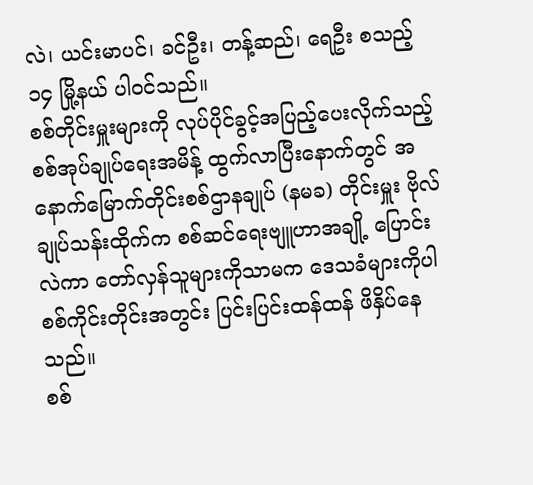လဲ၊ ယင်းမာပင်၊ ခင်ဦး၊ တန့်ဆည်၊ ရေဦး စသည့် ၁၄ မြို့နယ် ပါဝင်သည်။
စစ်တိုင်းမှူးများကို လုပ်ပိုင်ခွင့်အပြည့်ပေးလိုက်သည့် စစ်အုပ်ချုပ်ရေးအမိန့် ထွက်လာပြီးနောက်တွင် အနောက်မြောက်တိုင်းစစ်ဌာနချုပ် (နမခ) တိုင်းမှူး ဗိုလ်ချုပ်သန်းထိုက်က စစ်ဆင်ရေးဗျူဟာအချို့ ပြောင်းလဲကာ တော်လှန်သူများကိုသာမက ဒေသခံများကိုပါ စစ်ကိုင်းတိုင်းအတွင်း ပြင်းပြင်းထန်ထန် ဖိနှိပ်နေသည်။
စစ်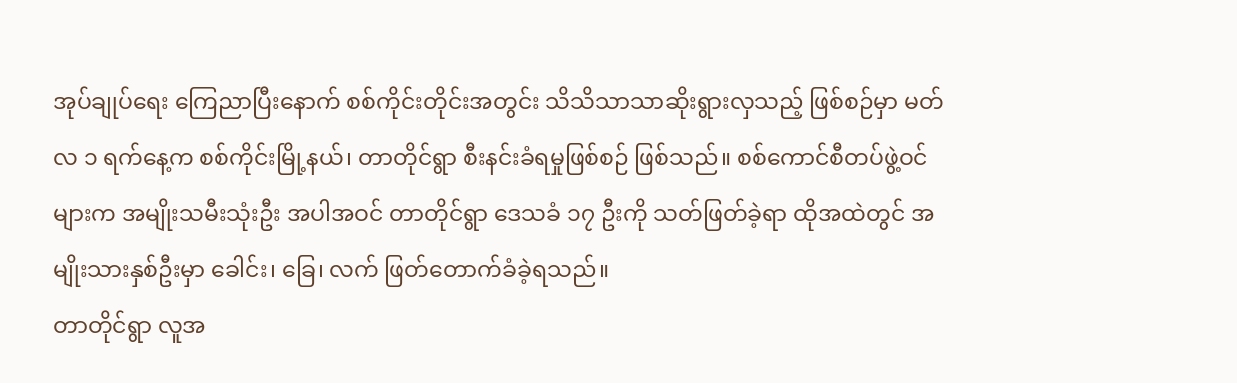အုပ်ချုပ်ရေး ကြေညာပြီးနောက် စစ်ကိုင်းတိုင်းအတွင်း သိသိသာသာဆိုးရွားလှသည့် ဖြစ်စဉ်မှာ မတ်လ ၁ ရက်နေ့က စစ်ကိုင်းမြို့နယ်၊ တာတိုင်ရွာ စီးနင်းခံရမှုဖြစ်စဉ် ဖြစ်သည်။ စစ်ကောင်စီတပ်ဖွဲ့ဝင်များက အမျိုးသမီးသုံးဦး အပါအဝင် တာတိုင်ရွာ ဒေသခံ ၁၇ ဦးကို သတ်ဖြတ်ခဲ့ရာ ထိုအထဲတွင် အမျိုးသားနှစ်ဦးမှာ ခေါင်း၊ ခြေ၊ လက် ဖြတ်တောက်ခံခဲ့ရသည်။
တာတိုင်ရွာ လူအ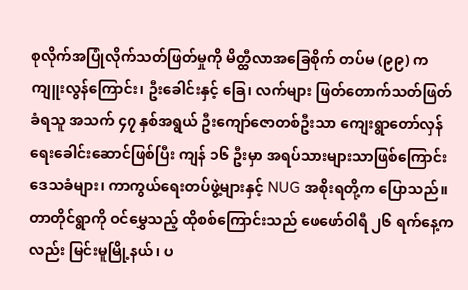စုလိုက်အပြုံလိုက်သတ်ဖြတ်မှုကို မိတ္ထီလာအခြေစိုက် တပ်မ (၉၉) က ကျူးလွန်ကြောင်း၊ ဦးခေါင်းနှင့် ခြေ၊ လက်များ ဖြတ်တောက်သတ်ဖြတ်ခံရသူ အသက် ၄၇ နှစ်အရွယ် ဦးကျော်ဇောတစ်ဦးသာ ကျေးရွာတော်လှန်ရေးခေါင်းဆောင်ဖြစ်ပြီး ကျန် ၁၆ ဦးမှာ အရပ်သားများသာဖြစ်ကြောင်း ဒေသခံများ၊ ကာကွယ်ရေးတပ်ဖွဲ့များနှင့် NUG အစိုးရတို့က ပြောသည်။
တာတိုင်ရွာကို ဝင်မွှေသည့် ထိုစစ်ကြောင်းသည် ဖေဖော်ဝါရီ ၂၆ ရက်နေ့ကလည်း မြင်းမူမြို့နယ်၊ ပ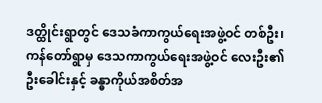ဒတ္ထိုင်းရွာတွင် ဒေသခံကာကွယ်ရေးအဖွဲ့ဝင် တစ်ဦး၊ ကန်တော်ရွာမှ ဒေသကာကွယ်ရေးအဖွဲ့ဝင် လေးဦး၏ ဦးခေါင်းနှင့် ခန္ဓာကိုယ်အစိတ်အ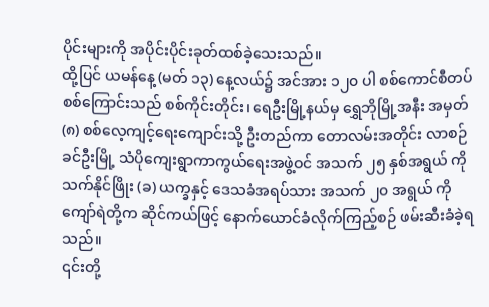ပိုင်းများကို အပိုင်းပိုင်းခုတ်ထစ်ခဲ့သေးသည်။
ထို့ပြင် ယမန်နေ့ (မတ် ၁၃) နေ့လယ်၌ အင်အား ၁၂၀ ပါ စစ်ကောင်စီတပ် စစ်ကြောင်းသည် စစ်ကိုင်းတိုင်း၊ ရေဦးမြို့နယ်မှ ရွှေဘိုမြို့အနီး အမှတ် (၈) စစ်လေ့ကျင့်ရေးကျောင်းသို့ ဦးတည်ကာ တောလမ်းအတိုင်း လာစဉ် ခင်ဦးမြို့ သံပိုကျေးရွာကာကွယ်ရေးအဖွဲ့ဝင် အသက် ၂၅ နှစ်အရွယ် ကိုသက်နိုင်ဖြိုး (ခ) ယက္ခနှင့် ဒေသခံအရပ်သား အသက် ၂၀ အရွယ် ကိုကျော်ရဲတို့က ဆိုင်ကယ်ဖြင့် နောက်ယောင်ခံလိုက်ကြည့်စဉ် ဖမ်းဆီးခံခဲ့ရသည်။
၎င်းတို့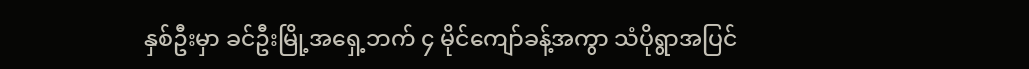နှစ်ဦးမှာ ခင်ဦးမြို့အရှေ့ဘက် ၄ မိုင်ကျော်ခန့်အကွာ သံပိုရွာအပြင်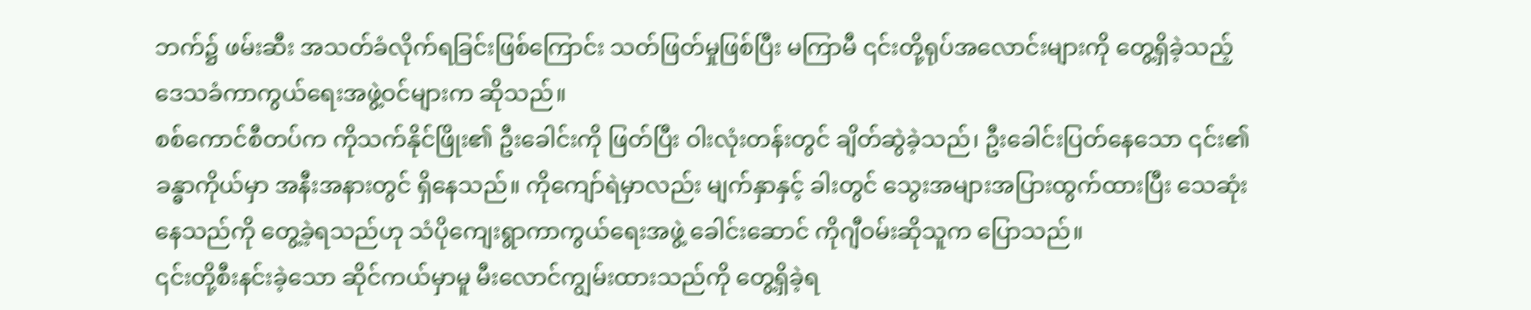ဘက်၌ ဖမ်းဆီး အသတ်ခံလိုက်ရခြင်းဖြစ်ကြောင်း သတ်ဖြတ်မှုဖြစ်ပြီး မကြာမီ ၎င်းတို့ရုပ်အလောင်းများကို တွေ့ရှိခဲ့သည့် ဒေသခံကာကွယ်ရေးအဖွဲ့ဝင်များက ဆိုသည်။
စစ်ကောင်စီတပ်က ကိုသက်နိုင်ဖြိုး၏ ဦးခေါင်းကို ဖြတ်ပြီး ဝါးလုံးတန်းတွင် ချိတ်ဆွဲခဲ့သည်၊ ဦးခေါင်းပြတ်နေသော ၎င်း၏ ခန္ဓာကိုယ်မှာ အနီးအနားတွင် ရှိနေသည်။ ကိုကျော်ရဲမှာလည်း မျက်နှာနှင့် ခါးတွင် သွေးအများအပြားထွက်ထားပြီး သေဆုံးနေသည်ကို တွေ့ခဲ့ရသည်ဟု သံပိုကျေးရွာကာကွယ်ရေးအဖွဲ့ ခေါင်းဆောင် ကိုဂျီဝမ်းဆိုသူက ပြောသည်။
၎င်းတို့စီးနင်းခဲ့သော ဆိုင်ကယ်မှာမူ မီးလောင်ကျွမ်းထားသည်ကို တွေ့ရှိခဲ့ရ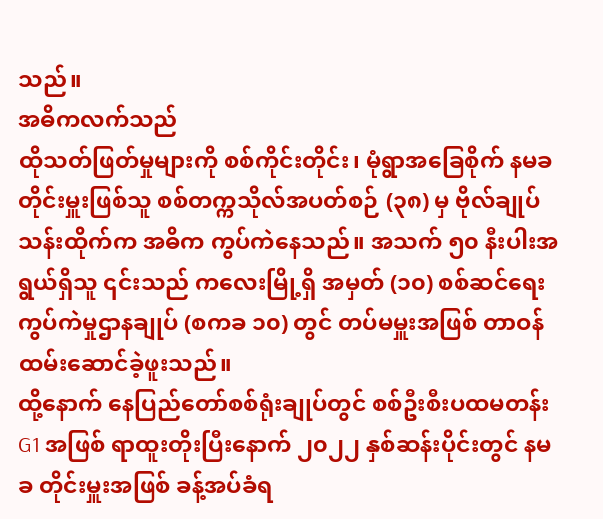သည်။
အဓိကလက်သည်
ထိုသတ်ဖြတ်မှုများကို စစ်ကိုင်းတိုင်း၊ မုံရွာအခြေစိုက် နမခ တိုင်းမှူးဖြစ်သူ စစ်တက္ကသိုလ်အပတ်စဉ် (၃၈) မှ ဗိုလ်ချုပ်သန်းထိုက်က အဓိက ကွပ်ကဲနေသည်။ အသက် ၅၀ နီးပါးအရွယ်ရှိသူ ၎င်းသည် ကလေးမြို့ရှိ အမှတ် (၁၀) စစ်ဆင်ရေးကွပ်ကဲမှုဌာနချုပ် (စကခ ၁၀) တွင် တပ်မမှူးအဖြစ် တာဝန်ထမ်းဆောင်ခဲ့ဖူးသည်။
ထို့နောက် နေပြည်တော်စစ်ရုံးချုပ်တွင် စစ်ဦးစီးပထမတန်း G1 အဖြစ် ရာထူးတိုးပြီးနောက် ၂၀၂၂ နှစ်ဆန်းပိုင်းတွင် နမခ တိုင်းမှူးအဖြစ် ခန့်အပ်ခံရ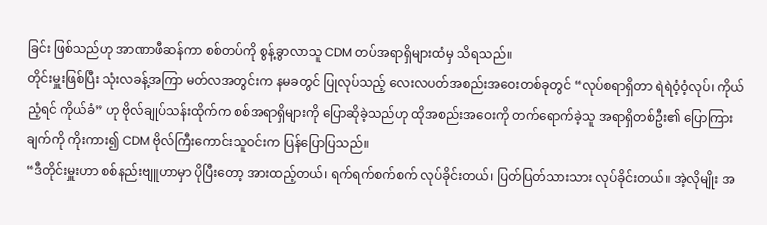ခြင်း ဖြစ်သည်ဟု အာဏာဖီဆန်ကာ စစ်တပ်ကို စွန့်ခွာလာသူ CDM တပ်အရာရှိများထံမှ သိရသည်။
တိုင်းမှူးဖြစ်ပြီး သုံးလခန့်အကြာ မတ်လအတွင်းက နမခတွင် ပြုလုပ်သည့် လေးလပတ်အစည်းအဝေးတစ်ခုတွင် “လုပ်စရာရှိတာ ရဲရဲဝံ့ဝံ့လုပ်၊ ကိုယ်ညံ့ရင် ကိုယ်ခံ” ဟု ဗိုလ်ချုပ်သန်းထိုက်က စစ်အရာရှိများကို ပြောဆိုခဲ့သည်ဟု ထိုအစည်းအဝေးကို တက်ရောက်ခဲ့သူ အရာရှိတစ်ဦး၏ ပြောကြားချက်ကို ကိုးကား၍ CDM ဗိုလ်ကြီးကောင်းသူဝင်းက ပြန်ပြောပြသည်။
“ဒီတိုင်းမှူးဟာ စစ်နည်းဗျူဟာမှာ ပိုပြီးတော့ အားထည့်တယ်၊ ရက်ရက်စက်စက် လုပ်ခိုင်းတယ်၊ ပြတ်ပြတ်သားသား လုပ်ခိုင်းတယ်။ အဲ့လိုမျိုး အ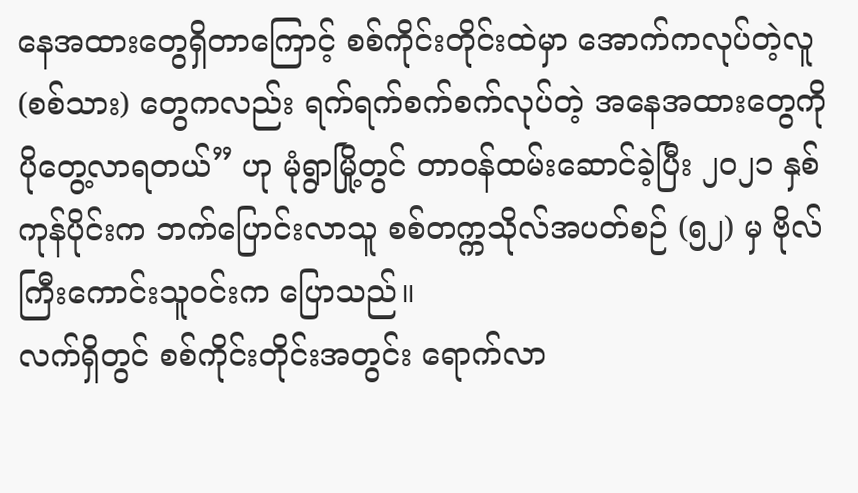နေအထားတွေရှိတာကြောင့် စစ်ကိုင်းတိုင်းထဲမှာ အောက်ကလုပ်တဲ့လူ (စစ်သား) တွေကလည်း ရက်ရက်စက်စက်လုပ်တဲ့ အနေအထားတွေကို ပိုတွေ့လာရတယ်” ဟု မုံရွာမြို့တွင် တာဝန်ထမ်းဆောင်ခဲ့ပြီး ၂၀၂၁ နှစ်ကုန်ပိုင်းက ဘက်ပြောင်းလာသူ စစ်တက္ကသိုလ်အပတ်စဉ် (၅၂) မှ ဗိုလ်ကြီးကောင်းသူဝင်းက ပြောသည်။
လက်ရှိတွင် စစ်ကိုင်းတိုင်းအတွင်း ရောက်လာ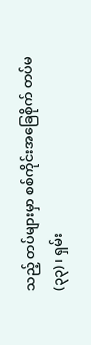သည့် တပ်များမှာ စစ်ကိုင်းအခြေစိုက် တပ်မ (၃၃) ၊ ရှမ်း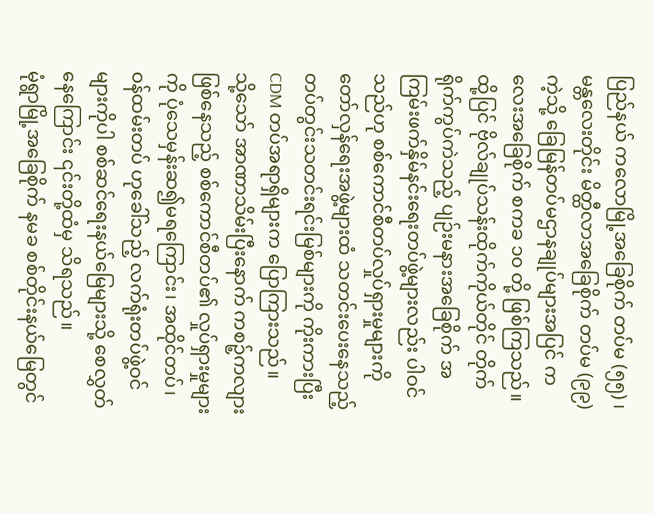ပြည်နယ် ကလောမြို့အခြေစိုက် တပ်မ (၅၅) ၊ မန္တလေးတိုင်း မိတ္ထီလာအခြေစိုက် တပ်မ (၉၉) ကဲ့သို့ ခြေမြန်တပ်မဌာနချုပ်များအပြင် ကလေးအခြေစိုက် စကခ ၁၀ တို့ ဖြစ်ကြသည်။
ထို့ပြင် ဗိုလ်ချုပ်သန်းထိုက်ကိုယ်တိုင် တိုက်ရိုက်ကွပ်ကဲသည့် ပျဉ်းမနားအခြေစိုက် အကြမ်းဖက်နှိမ်နင်းရေးတပ်ဖွဲ့များလည်း ပါဝင်သည်ဟု စစ်ကောင်စီတပ်လှုပ်ရှားမှုများကို တော်လှန်ရေးအဖွဲ့များထံ သတင်းပေးနေသည့် တပ်တွင်းသတင်းရင်းမြစ်များကို ကိုးကားပြီး CDM တပ်အရာရှိများက ပြောကြားသည်။
သို့သော် အာဏာသိမ်းပြီးနောက် ကစဉ့်ကလျားဖြစ်နေသည့် စစ်ကောင်စီတပ်၏ လှုပ်ရှားမှုများကို ပုံသေမှန်းဆ၍မရကြောင်း၊ အထိုင်တပ်၊ ဝန်ထမ်းတပ် ဟုခေါ်သည့် လက်ရုံးတပ်ဖွဲ့ဝင်များကိုပါ စစ်ဆင်ရေးနယ်မြေများသို့ စေလွှတ်နေကြောင်း ၎င်းတို့ထံမှ သိရသည်။
မုံရွာမြို့အခြေစိုက် နမခ စစ်တိုင်းနယ်မြေတွင်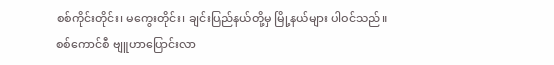စစ်ကိုင်းတိုင်း၊ မကွေးတိုင်း၊ ချင်းပြည်နယ်တို့မှ မြို့နယ်များ ပါဝင်သည်။
စစ်ကောင်စီ ဗျူဟာပြောင်းလာ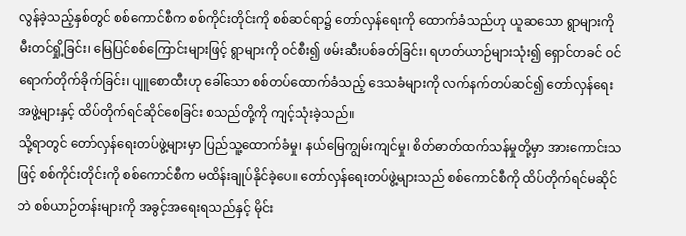လွန်ခဲ့သည့်နှစ်တွင် စစ်ကောင်စီက စစ်ကိုင်းတိုင်းကို စစ်ဆင်ရာ၌ တော်လှန်ရေးကို ထောက်ခံသည်ဟု ယူဆသော ရွာများကို မီးတင်ရှို့ခြင်း၊ မြေပြင်စစ်ကြောင်းများဖြင့် ရွာများကို ဝင်စီး၍ ဖမ်းဆီးပစ်ခတ်ခြင်း၊ ရဟတ်ယာဉ်များသုံး၍ ရှောင်တခင် ဝင်ရောက်တိုက်ခိုက်ခြင်း၊ ပျူစောထီးဟု ခေါ်သော စစ်တပ်ထောက်ခံသည့် ဒေသခံများကို လက်နက်တပ်ဆင်၍ တော်လှန်ရေးအဖွဲ့များနှင့် ထိပ်တိုက်ရင်ဆိုင်စေခြင်း စသည်တို့ကို ကျင့်သုံးခဲ့သည်။
သို့ရာတွင် တော်လှန်ရေးတပ်ဖွဲ့များမှာ ပြည်သူ့ထောက်ခံမှု၊ နယ်မြေကျွမ်းကျင်မှု၊ စိတ်ဓာတ်ထက်သန်မှုတို့မှာ အားကောင်းသဖြင့် စစ်ကိုင်းတိုင်းကို စစ်ကောင်စီက မထိန်းချုပ်နိုင်ခဲ့ပေ။ တော်လှန်ရေးတပ်ဖွဲ့များသည် စစ်ကောင်စီကို ထိပ်တိုက်ရင်မဆိုင်ဘဲ စစ်ယာဉ်တန်းများကို အခွင့်အရေးရသည်နှင့် မိုင်း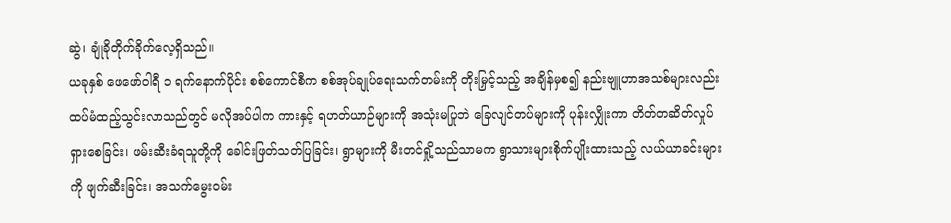ဆွဲ၊ ချုံခိုတိုက်ခိုက်လေ့ရှိသည်။
ယခုနှစ် ဖေဖော်ဝါရီ ၁ ရက်နောက်ပိုင်း စစ်ကောင်စီက စစ်အုပ်ချုပ်ရေးသက်တမ်းကို တိုးမြှင့်သည့် အချိန်မှစ၍ နည်းဗျူဟာအသစ်များလည်း ထပ်မံထည့်သွင်းလာသည်တွင် မလိုအပ်ပါက ကားနှင့် ရဟတ်ယာဉ်များကို အသုံးမပြုဘဲ ခြေလျင်တပ်များကို ပုန်းလျှိုးကာ တိတ်တဆိတ်လှုပ်ရှားစေခြင်း၊ ဖမ်းဆီးခံရသူတို့ကို ခေါင်းဖြတ်သတ်ပြခြင်း၊ ရွာများကို မီးတင်ရှို့သည်သာမက ရွာသားများစိုက်ပျိုးထားသည့် လယ်ယာခင်းများကို ဖျက်ဆီးခြင်း၊ အသက်မွေးဝမ်း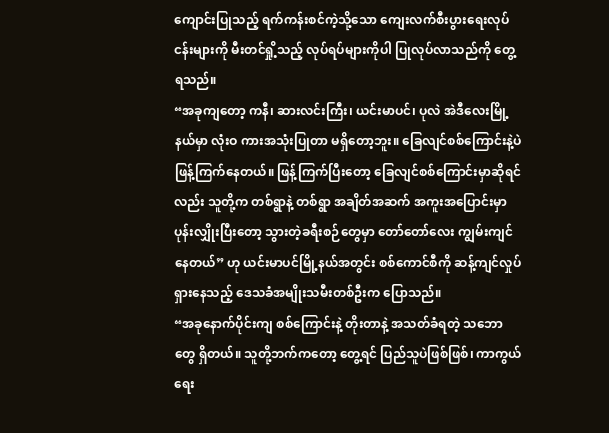ကျောင်းပြုသည့် ရက်ကန်းစင်ကဲ့သို့သော ကျေးလက်စီးပွားရေးလုပ်ငန်းများကို မီးတင်ရှို့သည့် လုပ်ရပ်များကိုပါ ပြုလုပ်လာသည်ကို တွေ့ရသည်။
“အခုကျတော့ ကနီ၊ ဆားလင်းကြီး၊ ယင်းမာပင်၊ ပုလဲ အဲဒီလေးမြို့နယ်မှာ လုံးဝ ကားအသုံးပြုတာ မရှိတော့ဘူး။ ခြေလျင်စစ်ကြောင်းနဲ့ပဲ ဖြန့်ကြက်နေတယ်။ ဖြန့်ကြက်ပြီးတော့ ခြေလျင်စစ်ကြောင်းမှာဆိုရင်လည်း သူတို့က တစ်ရွာနဲ့ တစ်ရွာ အချိတ်အဆက် အကူးအပြောင်းမှာ ပုန်းလျှိုးပြီးတော့ သွားတဲ့ခရီးစဉ်တွေမှာ တော်တော်လေး ကျွမ်းကျင်နေတယ်” ဟု ယင်းမာပင်မြို့နယ်အတွင်း စစ်ကောင်စီကို ဆန့်ကျင်လှုပ်ရှားနေသည့် ဒေသခံအမျိုးသမီးတစ်ဦးက ပြောသည်။
“အခုနောက်ပိုင်းကျ စစ်ကြောင်းနဲ့ တိုးတာနဲ့ အသတ်ခံရတဲ့ သဘောတွေ ရှိတယ်။ သူတို့ဘက်ကတော့ တွေ့ရင် ပြည်သူပဲဖြစ်ဖြစ်၊ ကာကွယ်ရေး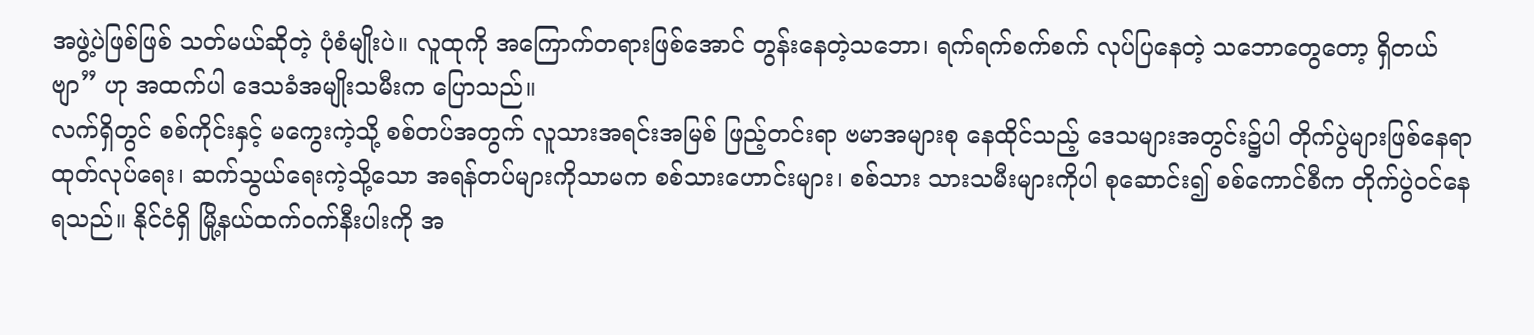အဖွဲ့ပဲဖြစ်ဖြစ် သတ်မယ်ဆိုတဲ့ ပုံစံမျိုးပဲ။ လူထုကို အကြောက်တရားဖြစ်အောင် တွန်းနေတဲ့သဘော၊ ရက်ရက်စက်စက် လုပ်ပြနေတဲ့ သဘောတွေတော့ ရှိတယ်ဗျာ” ဟု အထက်ပါ ဒေသခံအမျိုးသမီးက ပြောသည်။
လက်ရှိတွင် စစ်ကိုင်းနှင့် မကွေးကဲ့သို့ စစ်တပ်အတွက် လူသားအရင်းအမြစ် ဖြည့်တင်းရာ ဗမာအများစု နေထိုင်သည့် ဒေသများအတွင်း၌ပါ တိုက်ပွဲများဖြစ်နေရာ ထုတ်လုပ်ရေး၊ ဆက်သွယ်ရေးကဲ့သို့သော အရန်တပ်များကိုသာမက စစ်သားဟောင်းများ၊ စစ်သား သားသမီးများကိုပါ စုဆောင်း၍ စစ်ကောင်စီက တိုက်ပွဲဝင်နေရသည်။ နိုင်ငံရှိ မြို့နယ်ထက်ဝက်နီးပါးကို အ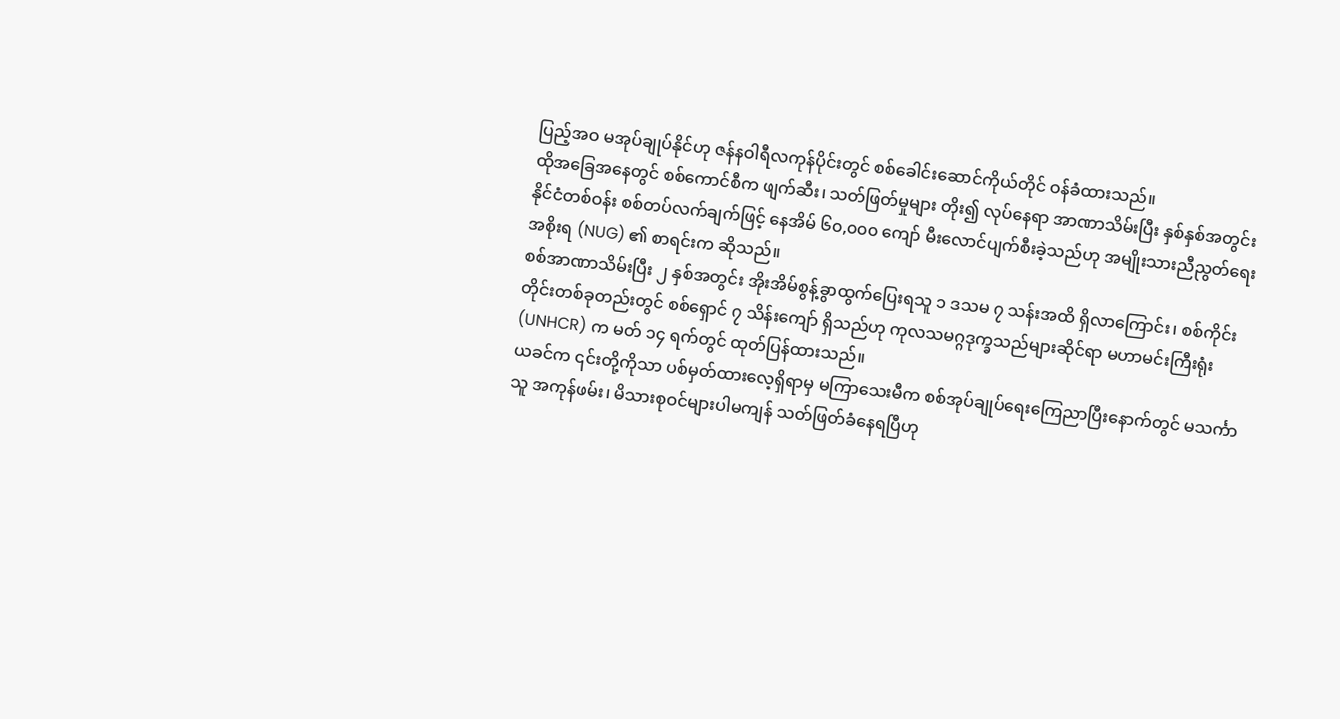ပြည့်အဝ မအုပ်ချုပ်နိုင်ဟု ဇန်နဝါရီလကုန်ပိုင်းတွင် စစ်ခေါင်းဆောင်ကိုယ်တိုင် ဝန်ခံထားသည်။
ထိုအခြေအနေတွင် စစ်ကောင်စီက ဖျက်ဆီး၊ သတ်ဖြတ်မှုများ တိုး၍ လုပ်နေရာ အာဏာသိမ်းပြီး နှစ်နှစ်အတွင်း နိုင်ငံတစ်ဝန်း စစ်တပ်လက်ချက်ဖြင့် နေအိမ် ၆၀,၀၀၀ ကျော် မီးလောင်ပျက်စီးခဲ့သည်ဟု အမျိုးသားညီညွတ်ရေးအစိုးရ (NUG) ၏ စာရင်းက ဆိုသည်။
စစ်အာဏာသိမ်းပြီး ၂ နှစ်အတွင်း အိုးအိမ်စွန့်ခွာထွက်ပြေးရသူ ၁ ဒသမ ၇ သန်းအထိ ရှိလာကြောင်း၊ စစ်ကိုင်းတိုင်းတစ်ခုတည်းတွင် စစ်ရှောင် ၇ သိန်းကျော် ရှိသည်ဟု ကုလသမဂ္ဂဒုက္ခသည်များဆိုင်ရာ မဟာမင်းကြီးရုံး (UNHCR) က မတ် ၁၄ ရက်တွင် ထုတ်ပြန်ထားသည်။
ယခင်က ၎င်းတို့ကိုသာ ပစ်မှတ်ထားလေ့ရှိရာမှ မကြာသေးမီက စစ်အုပ်ချုပ်ရေးကြေညာပြီးနောက်တွင် မသင်္ကာသူ အကုန်ဖမ်း၊ မိသားစုဝင်များပါမကျန် သတ်ဖြတ်ခံနေရပြီဟု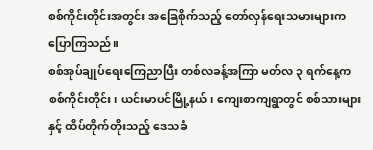စစ်ကိုင်းတိုင်းအတွင်း အခြေစိုက်သည့် တော်လှန်ရေးသမားများက ပြောကြသည်။
စစ်အုပ်ချုပ်ရေးကြေညာပြီး တစ်လခန့်အကြာ မတ်လ ၃ ရက်နေ့က စစ်ကိုင်းတိုင်း၊ ယင်းမာပင်မြို့နယ်၊ ကျေးစာကျရွာတွင် စစ်သားများနှင့် ထိပ်တိုက်တိုးသည့် ဒေသခံ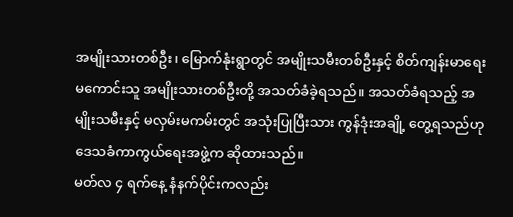အမျိုးသားတစ်ဦး၊ မြောက်နုံးရွာတွင် အမျိုးသမီးတစ်ဦးနှင့် စိတ်ကျန်းမာရေးမကောင်းသူ အမျိုးသားတစ်ဦးတို့ အသတ်ခံခဲ့ရသည်။ အသတ်ခံရသည့် အမျိုးသမီးနှင့် မလှမ်းမကမ်းတွင် အသုံးပြုပြီးသား ကွန်ဒုံးအချို့ တွေ့ရသည်ဟု ဒေသခံကာကွယ်ရေးအဖွဲ့က ဆိုထားသည်။
မတ်လ ၄ ရက်နေ့ နံနက်ပိုင်းကလည်း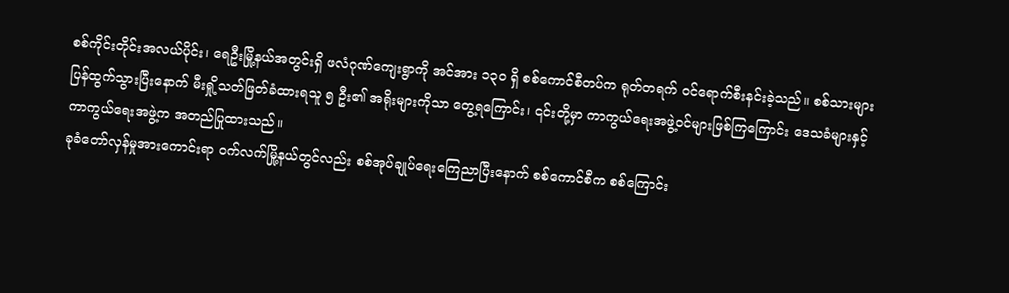စစ်ကိုင်းတိုင်းအလယ်ပိုင်း၊ ရေဦးမြို့နယ်အတွင်းရှိ ဖလံဂုဏ်ကျေးရွာကို အင်အား ၁၃၀ ရှိ စစ်ကောင်စီတပ်က ရုတ်တရက် ဝင်ရောက်စီးနင်းခဲ့သည်။ စစ်သားများ ပြန်ထွက်သွားပြီးနောက် မီးရှို့သတ်ဖြတ်ခံထားရသူ ၅ ဦး၏ အရိုးများကိုသာ တွေ့ရကြောင်း၊ ၎င်းတို့မှာ ကာကွယ်ရေးအဖွဲ့ဝင်များဖြစ်ကြကြောင်း ဒေသခံများနှင့် ကာကွယ်ရေးအဖွဲ့က အတည်ပြုထားသည်။
ခုခံတော်လှန်မှုအားကောင်းရာ ဝက်လက်မြို့နယ်တွင်လည်း စစ်အုပ်ချုပ်ရေးကြေညာပြီးနောက် စစ်ကောင်စီက စစ်ကြောင်း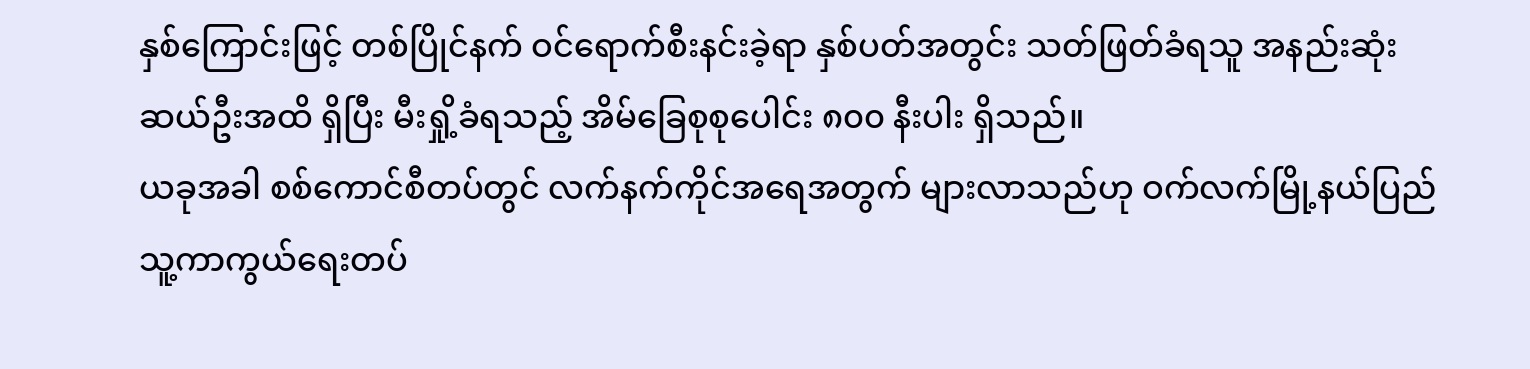နှစ်ကြောင်းဖြင့် တစ်ပြိုင်နက် ဝင်ရောက်စီးနင်းခဲ့ရာ နှစ်ပတ်အတွင်း သတ်ဖြတ်ခံရသူ အနည်းဆုံး ဆယ်ဦးအထိ ရှိပြီး မီးရှို့ခံရသည့် အိမ်ခြေစုစုပေါင်း ၈၀၀ နီးပါး ရှိသည်။
ယခုအခါ စစ်ကောင်စီတပ်တွင် လက်နက်ကိုင်အရေအတွက် များလာသည်ဟု ဝက်လက်မြို့နယ်ပြည်သူ့ကာကွယ်ရေးတပ်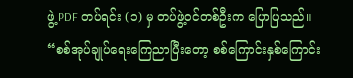ဖွဲ့ PDF တပ်ရင်း (၁) မှ တပ်ဖွဲ့ဝင်တစ်ဦးက ပြောပြသည်။
“စစ်အုပ်ချုပ်ရေးကြေညာပြီးတော့ စစ်ကြောင်းနှစ်ကြောင်း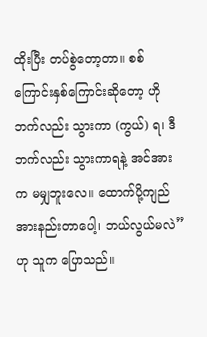ထိုးပြီး တပ်စွဲတော့တာ။ စစ်ကြောင်းနှစ်ကြောင်းဆိုတော့ ဟိုဘက်လည်း သွားကာ (ကွယ်) ရ၊ ဒီဘက်လည်း သွားကာရနဲ့ အင်အားက မမျှဘူးလေ။ ထောက်ပို့ကျည် အားနည်းတာပေါ့၊ ဘယ်လွယ်မလဲ” ဟု သူက ပြောသည်။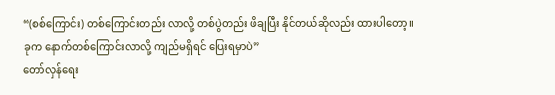“(စစ်ကြောင်း) တစ်ကြောင်းတည်း လာလို့ တစ်ပွဲတည်း ဖိချပြီး နိုင်တယ်ဆိုလည်း ထားပါတော့။ ခုက နောက်တစ်ကြောင်းလာလို့ ကျည်မရှိရင် ပြေးရမှာပဲ”
တော်လှန်ရေး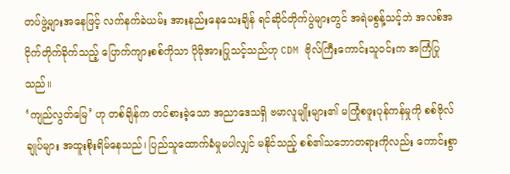တပ်ဖွဲ့များအနေဖြင့် လက်နက်ခဲယမ်း အားနည်းနေသေးချိန် ရင်ဆိုင်တိုက်ပွဲများတွင် အရဲမစွန့်သင့်ဘဲ အလစ်အငိုက်တိုက်ခိုက်သည့် ပြောက်ကျားစစ်ကိုသာ ပိုမိုအားပြုသင့်သည်ဟု CDM ဗိုလ်ကြီးကောင်းသူဝင်းက အကြံပြုသည်။
‘ကျည်လွတ်မြေ’ ဟု တစ်ချိန်က တင်စားခဲ့သော အညာဒေသရှိ ဗမာလူမျိုးများ၏ မကြုံစဖူးပုန်ကန်မှုကို စစ်ဗိုလ်ချုပ်များ အထူးစိုးရိမ်နေသည်၊ ပြည်သူထောက်ခံမှုမပါလျှင် မနိုင်သည့် စစ်၏သဘောတရားကိုလည်း ကောင်းစွာ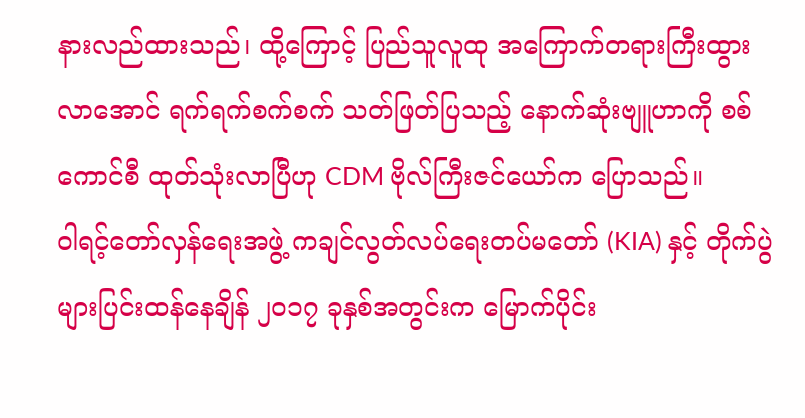နားလည်ထားသည်၊ ထို့ကြောင့် ပြည်သူလူထု အကြောက်တရားကြီးထွားလာအောင် ရက်ရက်စက်စက် သတ်ဖြတ်ပြသည့် နောက်ဆုံးဗျူဟာကို စစ်ကောင်စီ ထုတ်သုံးလာပြီဟု CDM ဗိုလ်ကြီးဇင်ယော်က ပြောသည်။
ဝါရင့်တော်လှန်ရေးအဖွဲ့ ကချင်လွတ်လပ်ရေးတပ်မတော် (KIA) နှင့် တိုက်ပွဲများပြင်းထန်နေချိန် ၂၀၁၇ ခုနှစ်အတွင်းက မြောက်ပိုင်း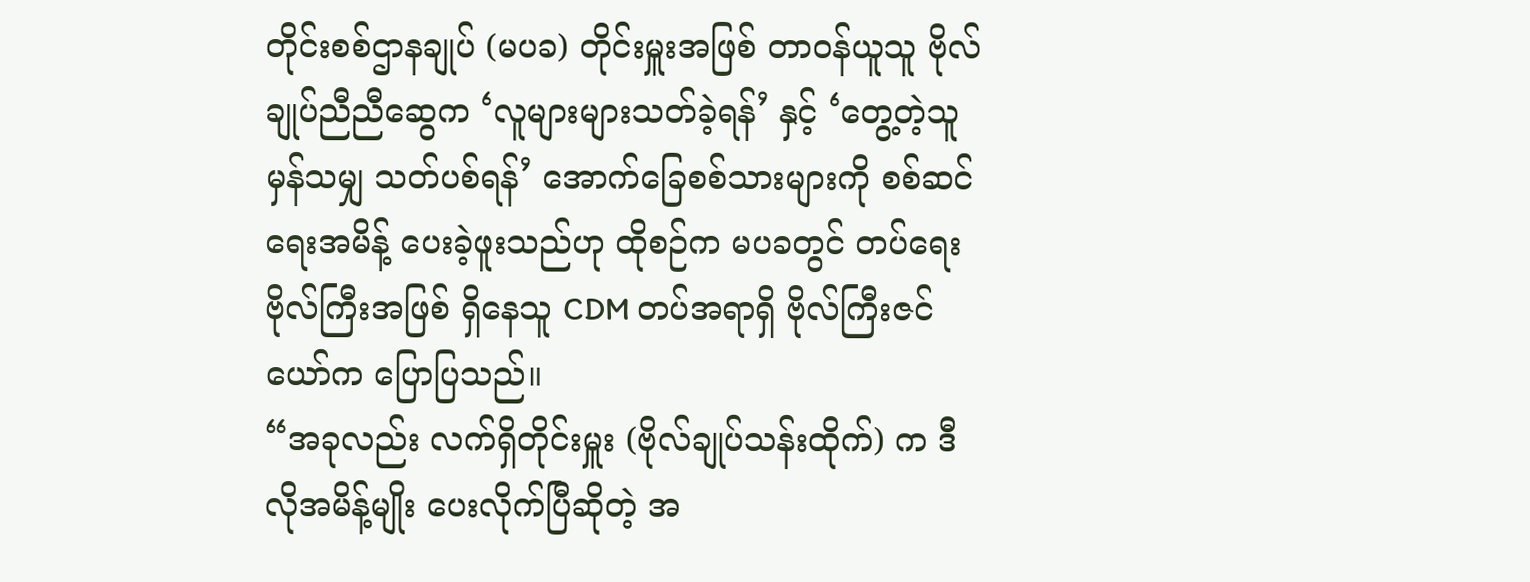တိုင်းစစ်ဌာနချုပ် (မပခ) တိုင်းမှူးအဖြစ် တာဝန်ယူသူ ဗိုလ်ချုပ်ညီညီဆွေက ‘လူများများသတ်ခဲ့ရန်’ နှင့် ‘တွေ့တဲ့သူမှန်သမျှ သတ်ပစ်ရန်’ အောက်ခြေစစ်သားများကို စစ်ဆင်ရေးအမိန့် ပေးခဲ့ဖူးသည်ဟု ထိုစဉ်က မပခတွင် တပ်ရေးဗိုလ်ကြီးအဖြစ် ရှိနေသူ CDM တပ်အရာရှိ ဗိုလ်ကြီးဇင်ယော်က ပြောပြသည်။
“အခုလည်း လက်ရှိတိုင်းမှူး (ဗိုလ်ချုပ်သန်းထိုက်) က ဒီလိုအမိန့်မျိုး ပေးလိုက်ပြီဆိုတဲ့ အ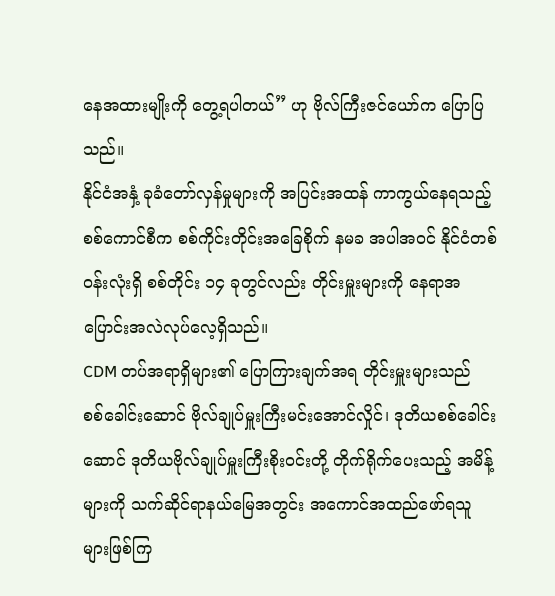နေအထားမျိုးကို တွေ့ရပါတယ်” ဟု ဗိုလ်ကြီးဇင်ယော်က ပြောပြသည်။
နိုင်ငံအနှံ့ ခုခံတော်လှန်မှုများကို အပြင်းအထန် ကာကွယ်နေရသည့် စစ်ကောင်စီက စစ်ကိုင်းတိုင်းအခြေစိုက် နမခ အပါအဝင် နိုင်ငံတစ်ဝန်းလုံးရှိ စစ်တိုင်း ၁၄ ခုတွင်လည်း တိုင်းမှူးများကို နေရာအပြောင်းအလဲလုပ်လေ့ရှိသည်။
CDM တပ်အရာရှိများ၏ ပြောကြားချက်အရ တိုင်းမှူးများသည် စစ်ခေါင်းဆောင် ဗိုလ်ချုပ်မှူးကြီးမင်းအောင်လှိုင်၊ ဒုတိယစစ်ခေါင်းဆောင် ဒုတိယဗိုလ်ချုပ်မှူးကြီးစိုးဝင်းတို့ တိုက်ရိုက်ပေးသည့် အမိန့်များကို သက်ဆိုင်ရာနယ်မြေအတွင်း အကောင်အထည်ဖော်ရသူများဖြစ်ကြ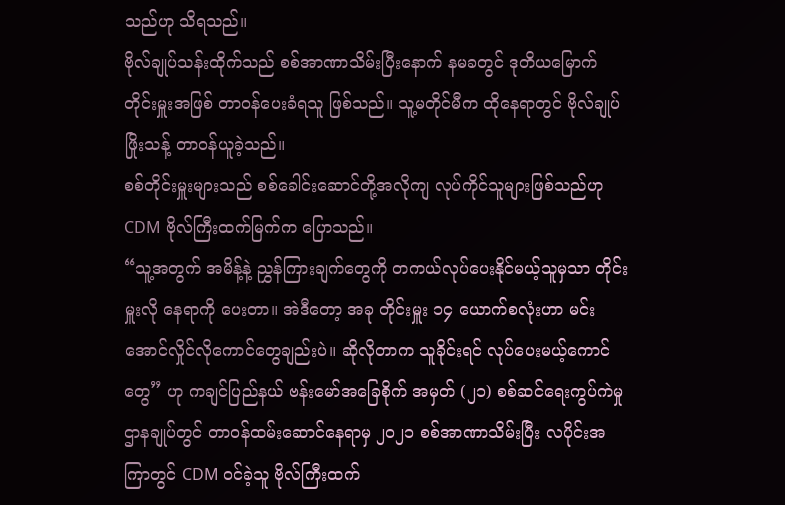သည်ဟု သိရသည်။
ဗိုလ်ချုပ်သန်းထိုက်သည် စစ်အာဏာသိမ်းပြီးနောက် နမခတွင် ဒုတိယမြောက်တိုင်းမှူးအဖြစ် တာဝန်ပေးခံရသူ ဖြစ်သည်။ သူ့မတိုင်မီက ထိုနေရာတွင် ဗိုလ်ချုပ်ဖြိုးသန့် တာဝန်ယူခဲ့သည်။
စစ်တိုင်းမှူးများသည် စစ်ခေါင်းဆောင်တို့အလိုကျ လုပ်ကိုင်သူများဖြစ်သည်ဟု CDM ဗိုလ်ကြီးထက်မြက်က ပြောသည်။
“သူ့အတွက် အမိန့်နဲ့ ညွှန်ကြားချက်တွေကို တကယ်လုပ်ပေးနိုင်မယ့်သူမှသာ တိုင်းမှူးလို နေရာကို ပေးတာ။ အဲဒီတော့ အခု တိုင်းမှူး ၁၄ ယောက်စလုံးဟာ မင်းအောင်လှိုင်လိုကောင်တွေချည်းပဲ။ ဆိုလိုတာက သူခိုင်းရင် လုပ်ပေးမယ့်ကောင်တွေ” ဟု ကချင်ပြည်နယ် ဗန်းမော်အခြေစိုက် အမှတ် (၂၁) စစ်ဆင်ရေးကွပ်ကဲမှုဌာနချုပ်တွင် တာဝန်ထမ်းဆောင်နေရာမှ ၂၀၂၁ စစ်အာဏာသိမ်းပြီး လပိုင်းအကြာတွင် CDM ဝင်ခဲ့သူ ဗိုလ်ကြီးထက်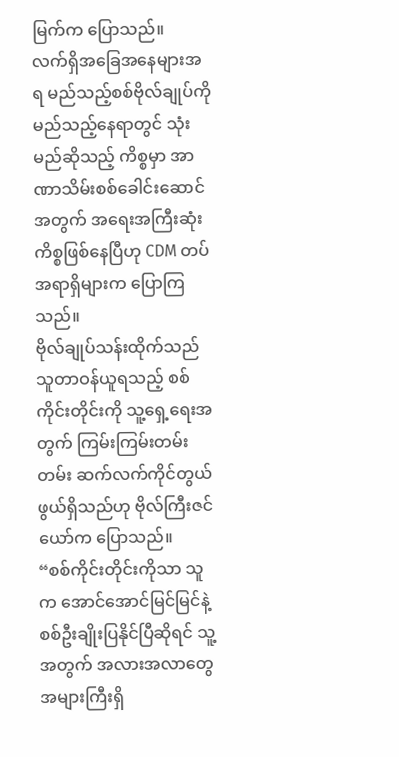မြက်က ပြောသည်။
လက်ရှိအခြေအနေများအရ မည်သည့်စစ်ဗိုလ်ချုပ်ကို မည်သည့်နေရာတွင် သုံးမည်ဆိုသည့် ကိစ္စမှာ အာဏာသိမ်းစစ်ခေါင်းဆောင်အတွက် အရေးအကြီးဆုံးကိစ္စဖြစ်နေပြီဟု CDM တပ်အရာရှိများက ပြောကြသည်။
ဗိုလ်ချုပ်သန်းထိုက်သည် သူတာဝန်ယူရသည့် စစ်ကိုင်းတိုင်းကို သူ့ရှေ့ရေးအတွက် ကြမ်းကြမ်းတမ်းတမ်း ဆက်လက်ကိုင်တွယ်ဖွယ်ရှိသည်ဟု ဗိုလ်ကြီးဇင်ယော်က ပြောသည်။
“စစ်ကိုင်းတိုင်းကိုသာ သူက အောင်အောင်မြင်မြင်နဲ့ စစ်ဦးချိုးပြနိုင်ပြီဆိုရင် သူ့အတွက် အလားအလာတွေ အများကြီးရှိ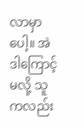လာမှာပေါ့။ အဲဒါကြောင့်မလို့ သူကလည်း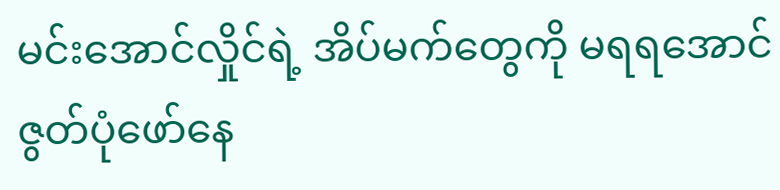မင်းအောင်လှိုင်ရဲ့ အိပ်မက်တွေကို မရရအောင် ဇွတ်ပုံဖော်နေ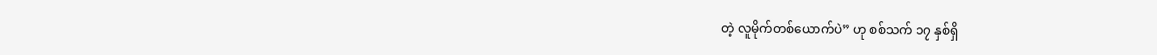တဲ့ လူမိုက်တစ်ယောက်ပဲ” ဟု စစ်သက် ၁၇ နှစ်ရှိ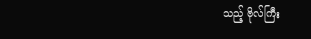သည့် ဗိုလ်ကြီး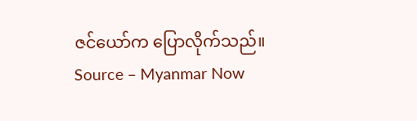ဇင်ယော်က ပြောလိုက်သည်။
Source – Myanmar Now